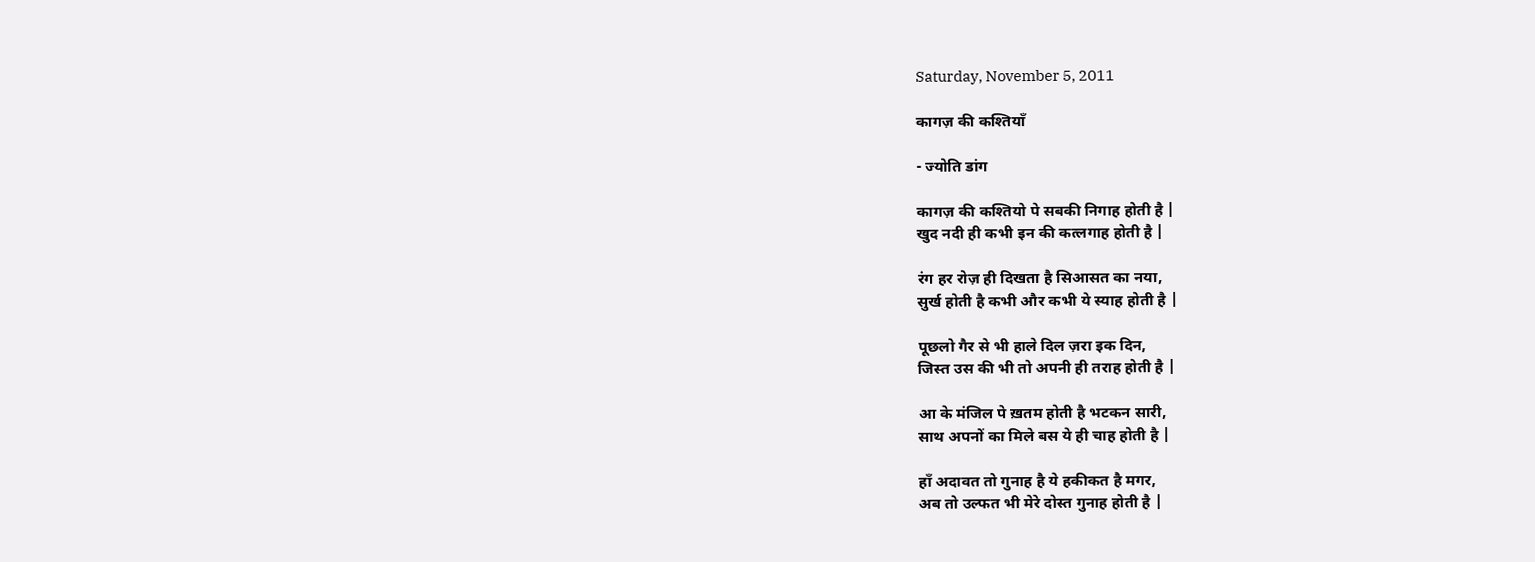Saturday, November 5, 2011

कागज़ की कश्तियाँ

- ज्योति डांग

कागज़ की कश्तियो पे सबकी निगाह होती है |
खुद नदी ही कभी इन की कत्लगाह होती है |

रंग हर रोज़ ही दिखता है सिआसत का नया,
सुर्ख होती है कभी और कभी ये स्याह होती है |

पूछलो गैर से भी हाले दिल ज़रा इक दिन,
जिस्त उस की भी तो अपनी ही तराह होती है |

आ के मंजिल पे ख़तम होती है भटकन सारी,
साथ अपनों का मिले बस ये ही चाह होती है |

हाँ अदावत तो गुनाह है ये हकीकत है मगर,
अब तो उल्फत भी मेरे दोस्त गुनाह होती है |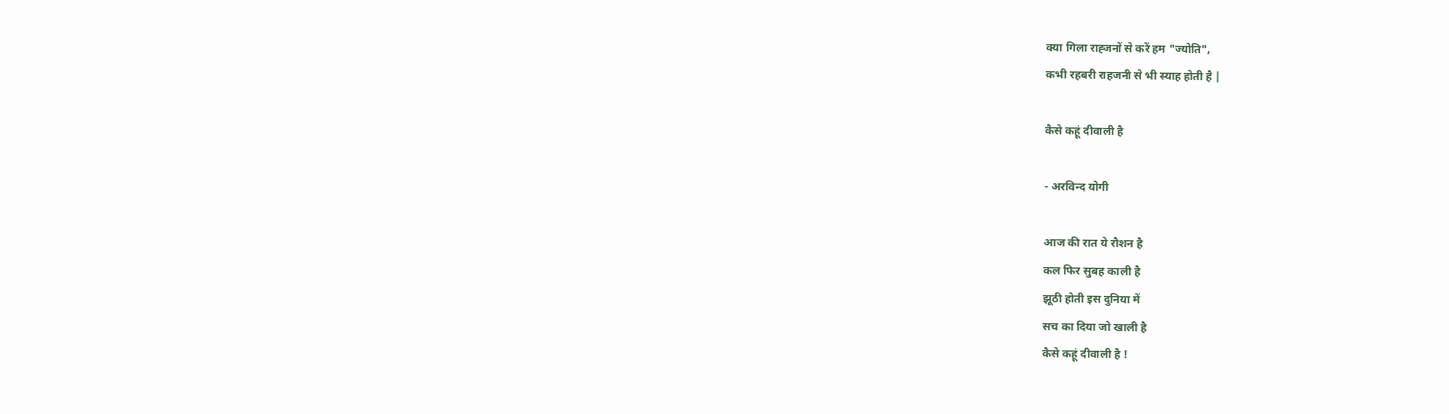क्या गिला राह्जनों से करें हम "ज्योति",
कभी रहबरी राहजनी से भी स्याह होती है |

कैसे कहूं दीवाली है

- अरविन्द योगी

आज की रात ये रौशन है
कल फिर सुबह काली है
झूठी होती इस दुनिया में
सच का दिया जो खाली है
कैसे कहूं दीवाली है !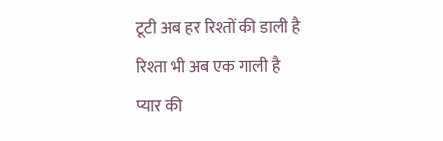टूटी अब हर रिश्तों की डाली है
रिश्ता भी अब एक गाली है
प्यार की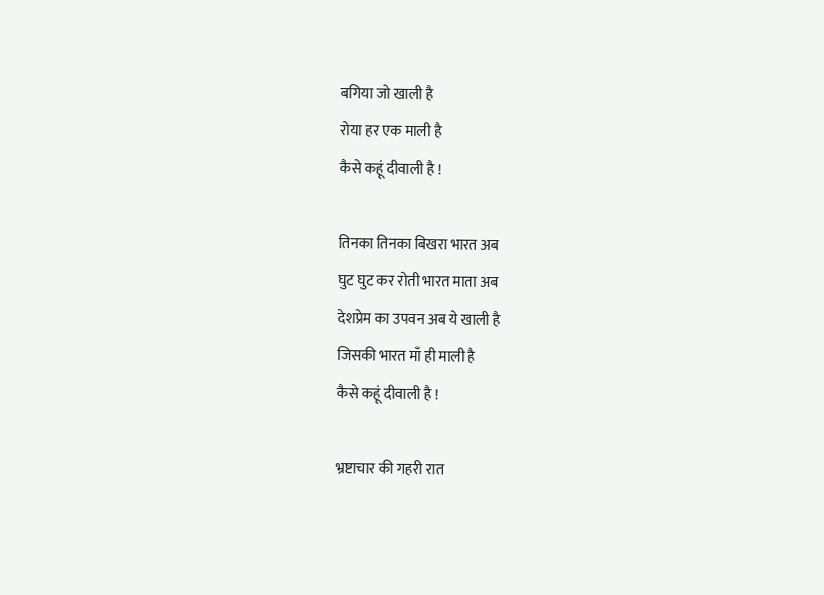बगिया जो खाली है
रोया हर एक माली है
कैसे कहूं दीवाली है !

तिनका तिनका बिखरा भारत अब
घुट घुट कर रोती भारत माता अब
देशप्रेम का उपवन अब ये खाली है
जिसकी भारत माँ ही माली है
कैसे कहूं दीवाली है !

भ्रष्टाचार की गहरी रात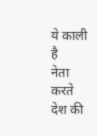ये काली है
नेता करते देश की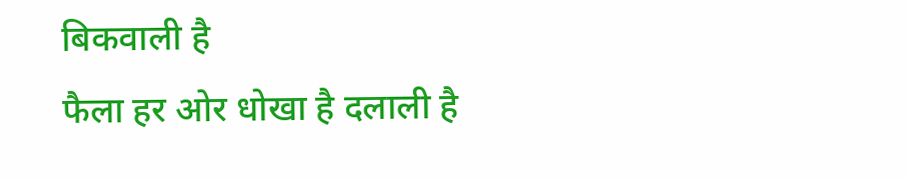बिकवाली है
फैला हर ओर धोखा है दलाली है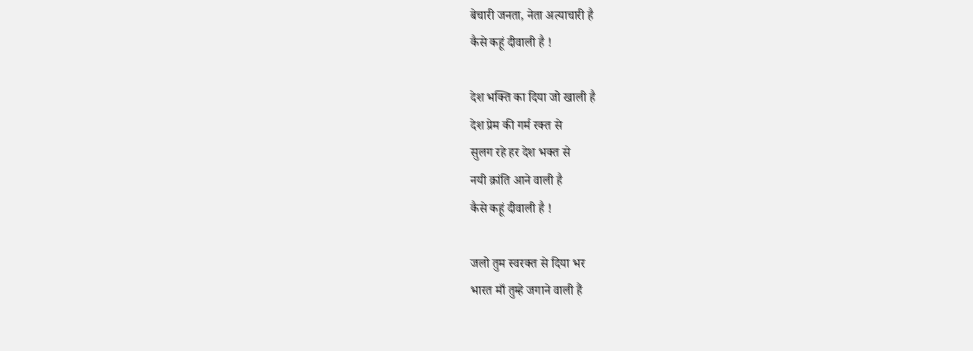बेचारी जनता, नेता अत्याचारी है
कैसे कहूं दीवाली है !

देश भक्ति का दिया जो खाली है
देश प्रेम की गर्म रक्त से
सुलग रहे हर देश भक्त से
नयी क्रांति आने वाली है
कैसे कहूं दीवाली है !

जलो तुम स्वरक्त से दिया भर
भारत माँ तुम्हे जगाने वाली हैं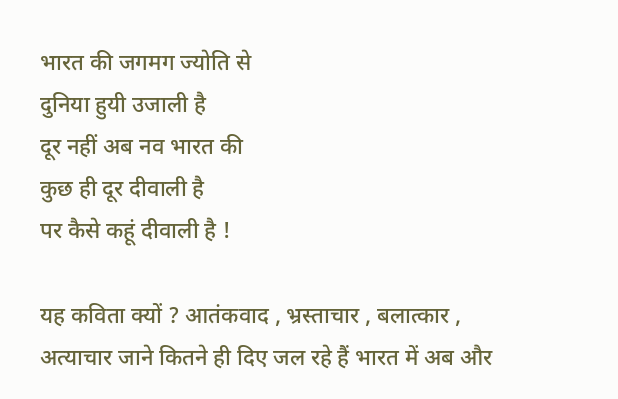भारत की जगमग ज्योति से
दुनिया हुयी उजाली है
दूर नहीं अब नव भारत की
कुछ ही दूर दीवाली है
पर कैसे कहूं दीवाली है !

यह कविता क्यों ? आतंकवाद , भ्रस्ताचार , बलात्कार , अत्याचार जाने कितने ही दिए जल रहे हैं भारत में अब और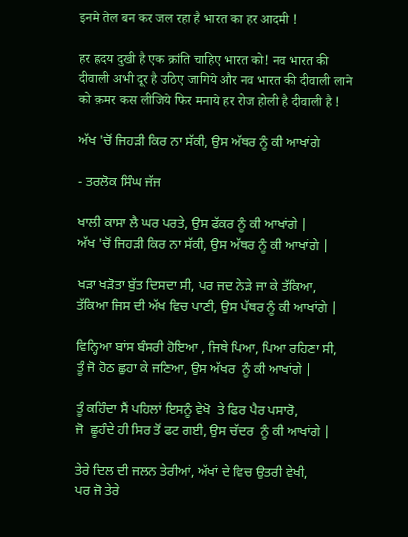इनमे तेल बन कर जल रहा है भारत का हर आदमी !

हर ह्रदय दुखी है एक क्रांति चाहिए भारत को! नव भारत की दीवाली अभी दूर है उठिए जागिये और नव भारत की दीवाली लाने को क़मर कस लीजिये फिर मनाये हर रोज होली है दीवाली है !

ਅੱਖ 'ਚੋਂ ਜਿਹੜੀ ਕਿਰ ਨਾ ਸੱਕੀ, ਉਸ ਅੱਥਰ ਨੂੰ ਕੀ ਆਖਾਂਗੇ

- ਤਰਲੋਕ ਸਿੰਘ ਜੱਜ

ਖਾਲੀ ਕਾਸਾ ਲੈ ਘਰ ਪਰਤੇ, ਉਸ ਫੱਕਰ ਨੂੰ ਕੀ ਆਖਾਂਗੇ |
ਅੱਖ 'ਚੋਂ ਜਿਹੜੀ ਕਿਰ ਨਾ ਸੱਕੀ, ਉਸ ਅੱਥਰ ਨੂੰ ਕੀ ਆਖਾਂਗੇ |

ਖੜਾ ਖੜੋਤਾ ਬੁੱਤ ਦਿਸਦਾ ਸੀ, ਪਰ ਜਦ ਨੇੜੇ ਜਾ ਕੇ ਤੱਕਿਆ,
ਤੱਕਿਆ ਜਿਸ ਦੀ ਅੱਖ ਵਿਚ ਪਾਣੀ, ਉਸ ਪੱਥਰ ਨੂੰ ਕੀ ਆਖਾਂਗੇ |

ਵਿਨ੍ਹਿਆ ਬਾਂਸ ਬੰਸਰੀ ਹੋਇਆ , ਜਿਥੇ ਪਿਆ, ਪਿਆ ਰਹਿਣਾ ਸੀ,
ਤੂੰ ਜੋ ਹੋਠ ਛੁਹਾ ਕੇ ਜਣਿਆ, ਉਸ ਅੱਖਰ  ਨੂੰ ਕੀ ਆਖਾਂਗੇ |

ਤੂੰ ਕਹਿੰਦਾ ਸੈਂ ਪਹਿਲਾਂ ਇਸਨੂੰ ਵੇਖੋ  ਤੇ ਫਿਰ ਪੈਰ ਪਸਾਰੋ,
ਜੋ  ਛੂਹੰਦੇ ਹੀ ਸਿਰ ਤੋਂ ਫਟ ਗਈ, ਉਸ ਚੱਦਰ  ਨੂੰ ਕੀ ਆਖਾਂਗੇ |

ਤੇਰੇ ਦਿਲ ਦੀ ਜਲਨ ਤੇਰੀਆਂ, ਅੱਖਾਂ ਦੇ ਵਿਚ ਉਤਰੀ ਵੇਖੀ,
ਪਰ ਜੋ ਤੇਰੇ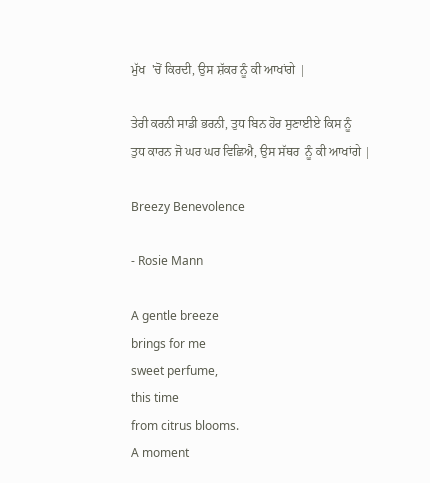ਮੁੱਖ  'ਚੋਂ ਕਿਰਦੀ, ਉਸ ਸ਼ੱਕਰ ਨੂੰ ਕੀ ਆਖਾਂਗੇ |

ਤੇਰੀ ਕਰਨੀ ਸਾਡੀ ਭਰਨੀ, ਤੁਧ ਬਿਨ ਹੋਰ ਸੁਣਾਈਏ ਕਿਸ ਨੂੰ
ਤੁਧ ਕਾਰਨ ਜੋ ਘਰ ਘਰ ਵਿਛਿਐ, ਉਸ ਸੱਥਰ  ਨੂੰ ਕੀ ਆਖਾਂਗੇ |

Breezy Benevolence

- Rosie Mann

A gentle breeze
brings for me
sweet perfume,
this time
from citrus blooms.
A moment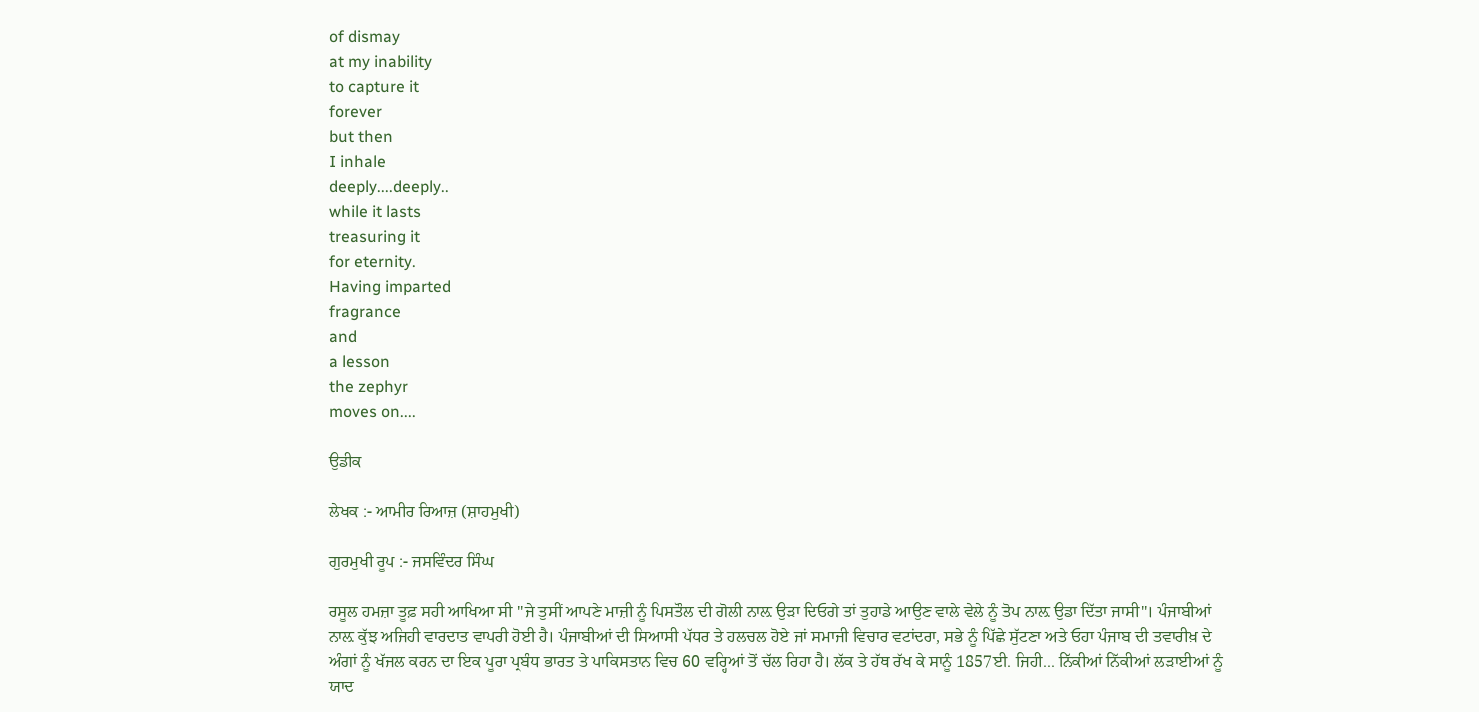of dismay
at my inability
to capture it
forever
but then
I inhale
deeply....deeply..
while it lasts
treasuring it
for eternity.
Having imparted
fragrance
and
a lesson
the zephyr
moves on....

ਉਡੀਕ

ਲੇਖਕ :- ਆਮੀਰ ਰਿਆਜ਼ (ਸ਼ਾਹਮੁਖੀ)

ਗੁਰਮੁਖੀ ਰੂਪ :- ਜਸਵਿੰਦਰ ਸਿੰਘ

ਰਸੂਲ ਹਮਜ਼ਾ ਤੂਫ਼ ਸਹੀ ਆਖਿਆ ਸੀ ''ਜੇ ਤੁਸੀਂ ਆਪਣੇ ਮਾਜ਼ੀ ਨੂੰ ਪਿਸਤੌਲ ਦੀ ਗੋਲੀ ਨਾਲ਼ ਉੜਾ ਦਿਓਗੇ ਤਾਂ ਤੁਹਾਡੇ ਆਉਣ ਵਾਲੇ ਵੇਲੇ ਨੂੰ ਤੋਪ ਨਾਲ਼ ਉਡਾ ਦਿੱਤਾ ਜਾਸੀ''। ਪੰਜਾਬੀਆਂ ਨਾਲ਼ ਕੁੱਝ ਅਜਿਹੀ ਵਾਰਦਾਤ ਵਾਪਰੀ ਹੋਈ ਹੈ। ਪੰਜਾਬੀਆਂ ਦੀ ਸਿਆਸੀ ਪੱਧਰ ਤੇ ਹਲਚਲ ਹੋਏ ਜਾਂ ਸਮਾਜੀ ਵਿਚਾਰ ਵਟਾਂਦਰਾ, ਸਭੇ ਨੂੰ ਪਿੱਛੇ ਸੁੱਟਣਾ ਅਤੇ ਓਹਾ ਪੰਜਾਬ ਦੀ ਤਵਾਰੀਖ਼ ਦੇ ਅੰਗਾਂ ਨੂੰ ਖੱਜਲ ਕਰਨ ਦਾ ਇਕ ਪੂਰਾ ਪ੍ਰਬੰਧ ਭਾਰਤ ਤੇ ਪਾਕਿਸਤਾਨ ਵਿਚ 60 ਵਰ੍ਹਿਆਂ ਤੋਂ ਚੱਲ ਰਿਹਾ ਹੈ। ਲੱਕ ਤੇ ਹੱਥ ਰੱਖ ਕੇ ਸਾਨੂੰ 1857ਈ. ਜਿਹੀ... ਨਿੱਕੀਆਂ ਨਿੱਕੀਆਂ ਲੜਾਈਆਂ ਨੂੰ ਯਾਦ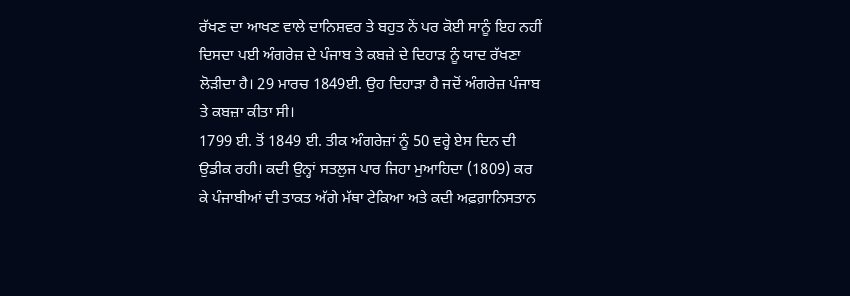ਰੱਖਣ ਦਾ ਆਖਣ ਵਾਲੇ ਦਾਨਿਸ਼ਵਰ ਤੇ ਬਹੁਤ ਨੇਂ ਪਰ ਕੋਈ ਸਾਨੂੰ ਇਹ ਨਹੀਂ ਦਿਸਦਾ ਪਈ ਅੰਗਰੇਜ਼ ਦੇ ਪੰਜਾਬ ਤੇ ਕਬਜ਼ੇ ਦੇ ਦਿਹਾੜ ਨੂੰ ਯਾਦ ਰੱਖਣਾ ਲੋੜੀਦਾ ਹੈ। 29 ਮਾਰਚ 1849ਈ. ਉਹ ਦਿਹਾੜਾ ਹੈ ਜਦੋਂ ਅੰਗਰੇਜ਼ ਪੰਜਾਬ ਤੇ ਕਬਜ਼ਾ ਕੀਤਾ ਸੀ।
1799 ਈ. ਤੋਂ 1849 ਈ. ਤੀਕ ਅੰਗਰੇਜ਼ਾਂ ਨੂੰ 50 ਵਰ੍ਹੇ ਏਸ ਦਿਨ ਦੀ ਉਡੀਕ ਰਹੀ। ਕਦੀ ਉਨ੍ਹਾਂ ਸਤਲੁਜ ਪਾਰ ਜਿਹਾ ਮੁਆਹਿਦਾ (1809) ਕਰ ਕੇ ਪੰਜਾਬੀਆਂ ਦੀ ਤਾਕਤ ਅੱਗੇ ਮੱਥਾ ਟੇਕਿਆ ਅਤੇ ਕਦੀ ਅਫ਼ਗ਼ਾਨਿਸਤਾਨ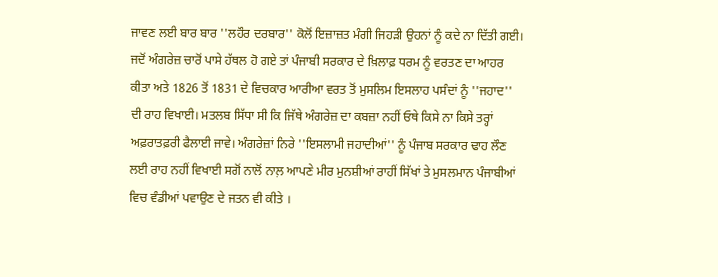ਜਾਵਣ ਲਈ ਬਾਰ ਬਾਰ ''ਲਹੌਰ ਦਰਬਾਰ'' ਕੋਲੋਂ ਇਜ਼ਾਜ਼ਤ ਮੰਗੀ ਜਿਹੜੀ ਉਹਨਾਂ ਨੂੰ ਕਦੇ ਨਾ ਦਿੱਤੀ ਗਈ। ਜਦੋਂ ਅੰਗਰੇਜ਼ ਚਾਰੋਂ ਪਾਸੇ ਹੱਥਲ ਹੋ ਗਏ ਤਾਂ ਪੰਜਾਬੀ ਸਰਕਾਰ ਦੇ ਖ਼ਿਲਾਫ਼ ਧਰਮ ਨੂੰ ਵਰਤਣ ਦਾ ਆਹਰ ਕੀਤਾ ਅਤੇ 1826 ਤੋਂ 1831 ਦੇ ਵਿਚਕਾਰ ਆਰੀਆ ਵਰਤ ਤੋਂ ਮੁਸਲਿਮ ਇਸਲਾਹ ਪਸੰਦਾਂ ਨੂੰ ''ਜਹਾਦ'' ਦੀ ਰਾਹ ਵਿਖਾਈ। ਮਤਲਬ ਸਿੱਧਾ ਸੀ ਕਿ ਜਿੱਥੇ ਅੰਗਰੇਜ਼ ਦਾ ਕਬਜ਼ਾ ਨਹੀਂ ਓਥੇ ਕਿਸੇ ਨਾ ਕਿਸੇ ਤਰ੍ਹਾਂ ਅਫ਼ਰਾਤਫ਼ਰੀ ਫੈਲਾਈ ਜਾਵੇ। ਅੰਗਰੇਜ਼ਾਂ ਨਿਰੇ ''ਇਸਲਾਮੀ ਜਹਾਦੀਆਂ'' ਨੂੰ ਪੰਜਾਬ ਸਰਕਾਰ ਢਾਹ ਲੌਣ ਲਈ ਰਾਹ ਨਹੀਂ ਵਿਖਾਈ ਸਗੋਂ ਨਾਲੋਂ ਨਾਲ਼ ਆਪਣੇ ਮੀਰ ਮੁਨਸ਼ੀਆਂ ਰਾਹੀਂ ਸਿੱਖਾਂ ਤੇ ਮੁਸਲਮਾਨ ਪੰਜਾਬੀਆਂ ਵਿਚ ਵੰਡੀਆਂ ਪਵਾਉਣ ਦੇ ਜਤਨ ਵੀ ਕੀਤੇ ।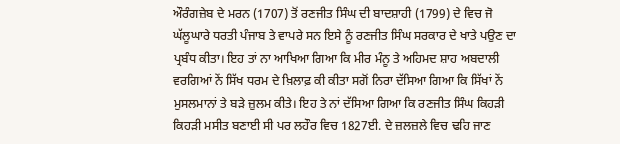ਔਰੰਗਜ਼ੇਬ ਦੇ ਮਰਨ (1707) ਤੋਂ ਰਣਜੀਤ ਸਿੰਘ ਦੀ ਬਾਦਸ਼ਾਹੀ (1799) ਦੇ ਵਿਚ ਜੋ ਘੱਲੂਘਾਰੇ ਧਰਤੀ ਪੰਜਾਬ ਤੇ ਵਾਪਰੇ ਸਨ ਇਸੇ ਨੂੰ ਰਣਜੀਤ ਸਿੰਘ ਸਰਕਾਰ ਦੇ ਖਾਤੇ ਪਉਣ ਦਾ ਪ੍ਰਬੰਧ ਕੀਤਾ। ਇਹ ਤਾਂ ਨਾ ਆਖਿਆ ਗਿਆ ਕਿ ਮੀਰ ਮੰਨੂ ਤੇ ਅਹਿਮਦ ਸ਼ਾਹ ਅਬਦਾਲੀ ਵਰਗਿਆਂ ਨੇਂ ਸਿੱਖ ਧਰਮ ਦੇ ਖ਼ਿਲਾਫ਼ ਕੀ ਕੀਤਾ ਸਗੋਂ ਨਿਰਾ ਦੱਸਿਆ ਗਿਆ ਕਿ ਸਿੱਖਾਂ ਨੇਂ ਮੁਸਲਮਾਨਾਂ ਤੇ ਬੜੇ ਜ਼ੁਲਮ ਕੀਤੇ। ਇਹ ਤੇ ਨਾਂ ਦੱਸਿਆ ਗਿਆ ਕਿ ਰਣਜੀਤ ਸਿੰਘ ਕਿਹੜੀ ਕਿਹੜੀ ਮਸੀਤ ਬਣਾਈ ਸੀ ਪਰ ਲਹੌਰ ਵਿਚ 1827ਈ. ਦੇ ਜ਼ਲਜ਼ਲੇ ਵਿਚ ਢਹਿ ਜਾਣ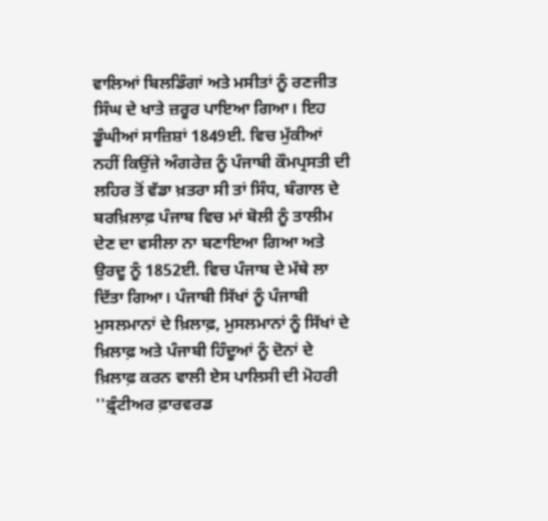ਵਾਲਿਆਂ ਬਿਲਡਿੰਗਾਂ ਅਤੇ ਮਸੀਤਾਂ ਨੂੰ ਰਣਜੀਤ ਸਿੰਘ ਦੇ ਖਾਤੇ ਜ਼ਰੂਰ ਪਾਇਆ ਗਿਆ। ਇਹ ਡੂੰਘੀਆਂ ਸਾਜ਼ਿਸ਼ਾਂ 1849ਈ. ਵਿਚ ਮੁੱਕੀਆਂ ਨਹੀਂ ਕਿਉਂਜੇ ਅੰਗਰੇਜ਼ ਨੂੰ ਪੰਜਾਬੀ ਕੌਮਪ੍ਰਸਤੀ ਦੀ ਲਹਿਰ ਤੋਂ ਵੱਡਾ ਖ਼ਤਰਾ ਸੀ ਤਾਂ ਸਿੰਧ, ਬੰਗਾਲ ਦੇ ਬਰਖ਼ਿਲਾਫ਼ ਪੰਜਾਬ ਵਿਚ ਮਾਂ ਬੋਲੀ ਨੂੰ ਤਾਲੀਮ ਦੇਣ ਦਾ ਵਸੀਲਾ ਨਾ ਬਣਾਇਆ ਗਿਆ ਅਤੇ ਉਰਦੂ ਨੂੰ 1852ਈ. ਵਿਚ ਪੰਜਾਬ ਦੇ ਮੱਥੇ ਲਾ ਦਿੱਤਾ ਗਿਆ। ਪੰਜਾਬੀ ਸਿੱਖਾਂ ਨੂੰ ਪੰਜਾਬੀ ਮੁਸਲਮਾਨਾਂ ਦੇ ਖ਼ਿਲਾਫ਼, ਮੁਸਲਮਾਨਾਂ ਨੂੰ ਸਿੱਖਾਂ ਦੇ ਖ਼ਿਲਾਫ਼ ਅਤੇ ਪੰਜਾਬੀ ਹਿੰਦੂਆਂ ਨੂੰ ਦੋਨਾਂ ਦੇ ਖ਼ਿਲਾਫ਼ ਕਰਨ ਵਾਲੀ ਏਸ ਪਾਲਿਸੀ ਦੀ ਮੋਹਰੀ ''ਫ਼੍ਰੰਟੀਅਰ ਫ਼ਾਰਵਰਡ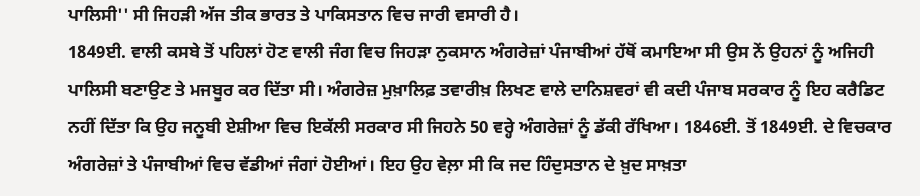ਪਾਲਿਸੀ'' ਸੀ ਜਿਹੜੀ ਅੱਜ ਤੀਕ ਭਾਰਤ ਤੇ ਪਾਕਿਸਤਾਨ ਵਿਚ ਜਾਰੀ ਵਸਾਰੀ ਹੈ।
1849ਈ. ਵਾਲੀ ਕਸਬੇ ਤੋਂ ਪਹਿਲਾਂ ਹੋਣ ਵਾਲੀ ਜੰਗ ਵਿਚ ਜਿਹੜਾ ਨੁਕਸਾਨ ਅੰਗਰੇਜ਼ਾਂ ਪੰਜਾਬੀਆਂ ਹੱਥੋਂ ਕਮਾਇਆ ਸੀ ਉਸ ਨੇਂ ਉਹਨਾਂ ਨੂੰ ਅਜਿਹੀ ਪਾਲਿਸੀ ਬਣਾਉਣ ਤੇ ਮਜਬੂਰ ਕਰ ਦਿੱਤਾ ਸੀ। ਅੰਗਰੇਜ਼ ਮੁਖ਼ਾਲਿਫ਼ ਤਵਾਰੀਖ਼ ਲਿਖਣ ਵਾਲੇ ਦਾਨਿਸ਼ਵਰਾਂ ਵੀ ਕਦੀ ਪੰਜਾਬ ਸਰਕਾਰ ਨੂੰ ਇਹ ਕਰੈਡਿਟ ਨਹੀਂ ਦਿੱਤਾ ਕਿ ਉਹ ਜਨੂਬੀ ਏਸ਼ੀਆ ਵਿਚ ਇਕੱਲੀ ਸਰਕਾਰ ਸੀ ਜਿਹਨੇ 50 ਵਰ੍ਹੇ ਅੰਗਰੇਜ਼ਾਂ ਨੂੰ ਡੱਕੀ ਰੱਖਿਆ। 1846ਈ. ਤੋਂ 1849ਈ. ਦੇ ਵਿਚਕਾਰ ਅੰਗਰੇਜ਼ਾਂ ਤੇ ਪੰਜਾਬੀਆਂ ਵਿਚ ਵੱਡੀਆਂ ਜੰਗਾਂ ਹੋਈਆਂ। ਇਹ ਉਹ ਵੇਲ਼ਾ ਸੀ ਕਿ ਜਦ ਹਿੰਦੁਸਤਾਨ ਦੇ ਖ਼ੁਦ ਸਾਖ਼ਤਾ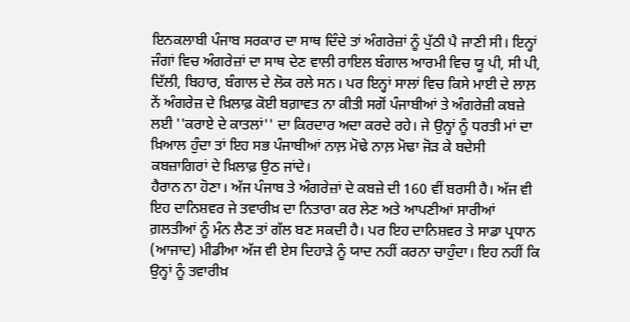ਇਨਕਲਾਬੀ ਪੰਜਾਬ ਸਰਕਾਰ ਦਾ ਸਾਥ ਦਿੰਦੇ ਤਾਂ ਅੰਗਰੇਜ਼ਾਂ ਨੂੰ ਪੁੱਠੀ ਪੈ ਜਾਣੀ ਸੀ। ਇਨ੍ਹਾਂ ਜੰਗਾਂ ਵਿਚ ਅੰਗਰੇਜ਼ਾਂ ਦਾ ਸਾਥ ਦੇਣ ਵਾਲੀ ਰਾਇਲ ਬੰਗਾਲ ਆਰਮੀ ਵਿਚ ਯੂ ਪੀ, ਸੀ ਪੀ, ਦਿੱਲੀ, ਬਿਹਾਰ, ਬੰਗਾਲ ਦੇ ਲੋਕ ਰਲੇ ਸਨ। ਪਰ ਇਨ੍ਹਾਂ ਸਾਲਾਂ ਵਿਚ ਕਿਸੇ ਮਾਈ ਦੇ ਲਾਲ਼ ਨੇਂ ਅੰਗਰੇਜ਼ ਦੇ ਖ਼ਿਲਾਫ਼ ਕੋਈ ਬਗ਼ਾਵਤ ਨਾ ਕੀਤੀ ਸਗੋਂ ਪੰਜਾਬੀਆਂ ਤੇ ਅੰਗਰੇਜ਼ੀ ਕਬਜ਼ੇ ਲਈ ''ਕਰਾਏ ਦੇ ਕਾਤਲਾਂ'' ਦਾ ਕਿਰਦਾਰ ਅਦਾ ਕਰਦੇ ਰਹੇ। ਜੇ ਉਨ੍ਹਾਂ ਨੂੰ ਧਰਤੀ ਮਾਂ ਦਾ ਖ਼ਿਆਲ ਹੁੰਦਾ ਤਾਂ ਇਹ ਸਭ ਪੰਜਾਬੀਆਂ ਨਾਲ਼ ਮੋਢੇ ਨਾਲ਼ ਮੋਢਾ ਜੋੜ ਕੇ ਬਦੇਸੀ ਕਬਜ਼ਾਗਿਰਾਂ ਦੇ ਖ਼ਿਲਾਫ਼ ਉਠ ਜਾਂਦੇ।
ਹੈਰਾਨ ਨਾ ਹੋਣਾ। ਅੱਜ ਪੰਜਾਬ ਤੇ ਅੰਗਰੇਜ਼ਾਂ ਦੇ ਕਬਜ਼ੇ ਦੀ 160 ਵੀਂ ਬਰਸੀ ਹੈ। ਅੱਜ ਵੀ ਇਹ ਦਾਨਿਸ਼ਵਰ ਜੇ ਤਵਾਰੀਖ਼ ਦਾ ਨਿਤਾਰਾ ਕਰ ਲੇਣ ਅਤੇ ਆਪਣੀਆਂ ਸਾਰੀਆਂ ਗ਼ਲਤੀਆਂ ਨੂੰ ਮੰਨ ਲੈਣ ਤਾਂ ਗੱਲ ਬਣ ਸਕਦੀ ਹੈ। ਪਰ ਇਹ ਦਾਨਿਸ਼ਵਰ ਤੇ ਸਾਡਾ ਪ੍ਰਧਾਨ (ਆਜਾਦ) ਮੀਡੀਆ ਅੱਜ ਵੀ ਏਸ ਦਿਹਾੜੇ ਨੂੰ ਯਾਦ ਨਹੀਂ ਕਰਨਾ ਚਾਹੁੰਦਾ। ਇਹ ਨਹੀਂ ਕਿ ਉਨ੍ਹਾਂ ਨੂੰ ਤਵਾਰੀਖ਼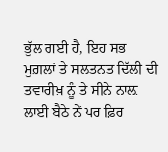ਭੁੱਲ ਗਈ ਹੈ, ਇਹ ਸਭ ਮੁਗ਼ਲਾਂ ਤੇ ਸਲਤਨਤ ਦਿੱਲੀ ਦੀ ਤਵਾਰੀਖ਼ ਨੂੰ ਤੇ ਸੀਨੇ ਨਾਲ਼ ਲਾਈ ਬੈਠੇ ਨੇਂ ਪਰ ਫ਼ਿਰ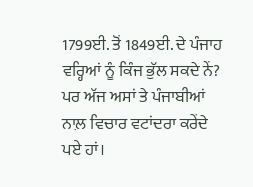1799ਈ. ਤੋਂ 1849ਈ. ਦੇ ਪੰਜਾਹ ਵਰ੍ਹਿਆਂ ਨੂੰ ਕਿੰਜ ਭੁੱਲ ਸਕਦੇ ਨੇਂ? ਪਰ ਅੱਜ ਅਸਾਂ ਤੇ ਪੰਜਾਬੀਆਂ ਨਾਲ਼ ਵਿਚਾਰ ਵਟਾਂਦਰਾ ਕਰੇਂਦੇ ਪਏ ਹਾਂ।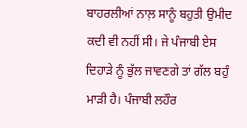ਬਾਹਰਲੀਆਂ ਨਾਲ਼ ਸਾਨੂੰ ਬਹੁਤੀ ਉਮੀਦ ਕਦੀ ਵੀ ਨਹੀਂ ਸੀ। ਜੇ ਪੰਜਾਬੀ ਏਸ ਦਿਹਾੜੇ ਨੂੰ ਭੁੱਲ ਜਾਵਣਗੇ ਤਾਂ ਗੱਲ ਬਹੁੰ ਮਾੜੀ ਹੈ। ਪੰਜਾਬੀ ਲਹੌਰ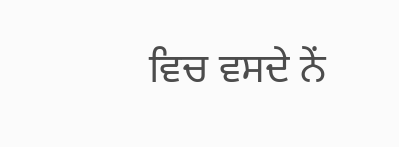ਵਿਚ ਵਸਦੇ ਨੇਂ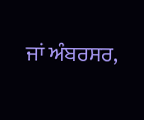ਜਾਂ ਅੰਬਰਸਰ,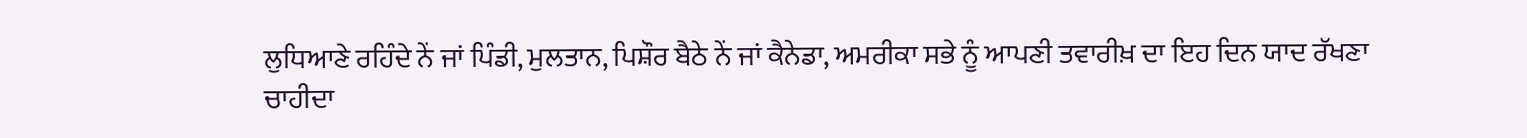ਲੁਧਿਆਣੇ ਰਹਿੰਦੇ ਨੇਂ ਜਾਂ ਪਿੰਡੀ, ਮੁਲਤਾਨ, ਪਿਸ਼ੌਰ ਬੈਠੇ ਨੇਂ ਜਾਂ ਕੈਨੇਡਾ, ਅਮਰੀਕਾ ਸਭੇ ਨੂੰ ਆਪਣੀ ਤਵਾਰੀਖ਼ ਦਾ ਇਹ ਦਿਨ ਯਾਦ ਰੱਖਣਾ ਚਾਹੀਦਾ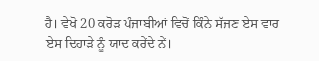ਹੈ। ਵੇਖੋ 20 ਕਰੋੜ ਪੰਜਾਬੀਆਂ ਵਿਚੋਂ ਕਿੰਨੇ ਸੱਜਣ ਏਸ ਵਾਰ ਏਸ ਦਿਹਾੜੇ ਨੂੰ ਯਾਦ ਕਰੇਂਦੇ ਨੇਂ।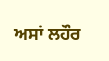ਅਸਾਂ ਲਹੌਰ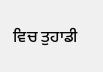ਵਿਚ ਤੁਹਾਡੀ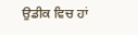ਉਡੀਕ ਵਿਚ ਹਾਂ